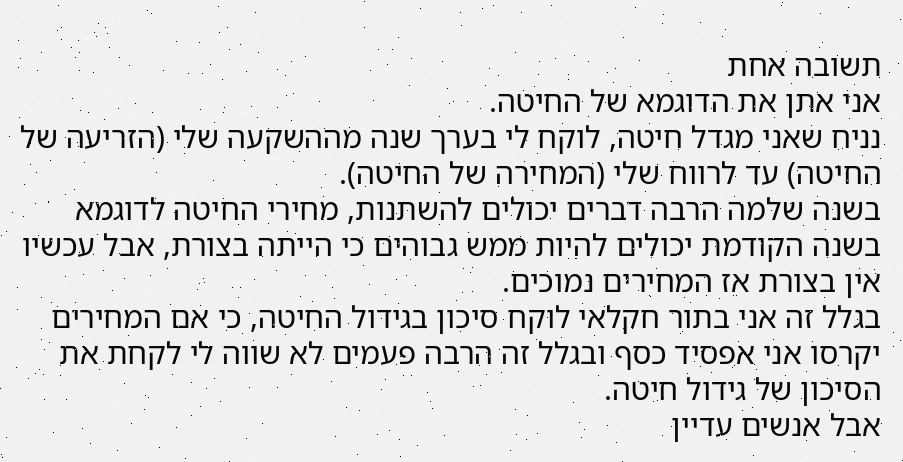תשובה אחת
אני אתן את הדוגמא של החיטה.
נניח שאני מגדל חיטה, לוקח לי בערך שנה מההשקעה שלי (הזריעה של החיטה) עד לרווח שלי (המחירה של החיטה).
בשנה שלמה הרבה דברים יכולים להשתנות, מחירי החיטה לדוגמא בשנה הקודמת יכולים להיות ממש גבוהים כי הייתה בצורת, אבל עכשיו אין בצורת אז המחירים נמוכים.
בגלל זה אני בתור חקלאי לוקח סיכון בגידול החיטה, כי אם המחירים יקרסו אני אפסיד כסף ובגלל זה הרבה פעמים לא שווה לי לקחת את הסיכון של גידול חיטה.
אבל אנשים עדיין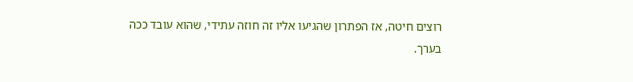רוצים חיטה, אז הפתרון שהגיעו אליו זה חוזה עתידי, שהוא עובד ככה בערך.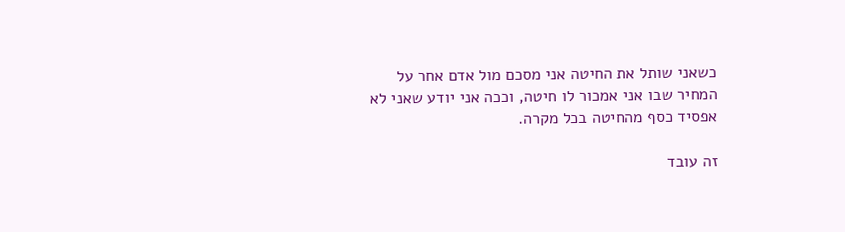כשאני שותל את החיטה אני מסכם מול אדם אחר על המחיר שבו אני אמכור לו חיטה, וככה אני יודע שאני לא אפסיד כסף מהחיטה בכל מקרה.

זה עובד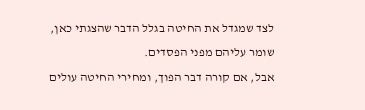לצד שמגדל את החיטה בגלל הדבר שהצגתי כאן, שומר עליהם מפני הפסדים.
אבל, אם קורה דבר הפוך, ומחירי החיטה עולים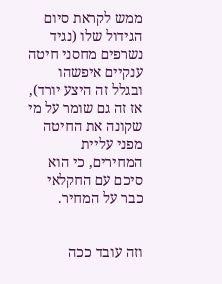ממש לקראת סיום הגידול שלו (נגיד נשרפים מחסני חיטה ענקיים איפשהו ובגלל זה היצע יורד), אז זה גם שומר על מי שקונה את החיטה מפני עליית המחירים, כי הוא סיכם עם החקלאי כבר על המחיר.


וזה עובד ככה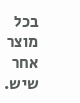בכל מוצר אחר שיש.